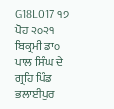G18L017 ੧੭ ਪੋਹ ੨੦੨੧ ਬਿਕ੍ਰਮੀ ਡਾ੦ ਪਾਲ ਸਿੰਘ ਦੇ ਗ੍ਰਹਿ ਪਿੰਡ ਭਲਾਈਪੁਰ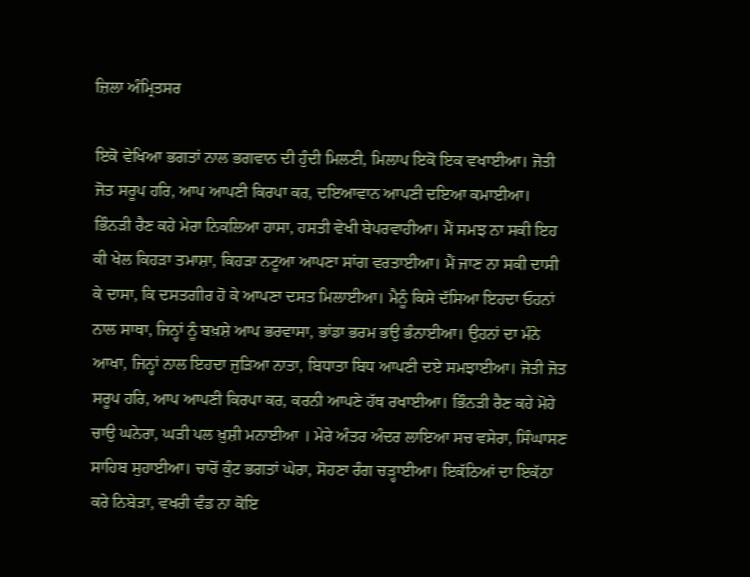ਜ਼ਿਲਾ ਅੰਮ੍ਰਿਤਸਰ

ਇਕੋ ਵੇਖਿਆ ਭਗਤਾਂ ਨਾਲ ਭਗਵਾਨ ਦੀ ਹੁੰਦੀ ਮਿਲਣੀ, ਮਿਲਾਪ ਇਕੋ ਇਕ ਵਖਾਈਆ। ਜੋਤੀ ਜੋਤ ਸਰੂਪ ਹਰਿ, ਆਪ ਆਪਣੀ ਕਿਰਪਾ ਕਰ, ਦਇਆਵਾਨ ਆਪਣੀ ਦਇਆ ਕਮਾਈਆ। ਭਿੰਨੜੀ ਰੈਣ ਕਹੇ ਮੇਰਾ ਨਿਕਲਿਆ ਹਾਸਾ, ਹਸਤੀ ਵੇਖੀ ਬੇਪਰਵਾਹੀਆ। ਮੈਂ ਸਮਝ ਨਾ ਸਕੀ ਇਹ ਕੀ ਖੇਲ ਕਿਹੜਾ ਤਮਾਸ਼ਾ, ਕਿਹੜਾ ਨਟੂਆ ਆਪਣਾ ਸਾਂਗ ਵਰਤਾਈਆ। ਮੈਂ ਜਾਣ ਨਾ ਸਕੀ ਦਾਸੀ ਕੇ ਦਾਸਾ, ਕਿ ਦਸਤਗੀਰ ਹੋ ਕੇ ਆਪਣਾ ਦਸਤ ਮਿਲਾਈਆ। ਮੈਨੂੰ ਕਿਸੇ ਦੱਸਿਆ ਇਹਦਾ ਓਹਨਾਂ ਨਾਲ ਸਾਥਾ, ਜਿਨ੍ਹਾਂ ਨੂੰ ਬਖ਼ਸ਼ੇ ਆਪ ਭਰਵਾਸਾ, ਭਾਂਡਾ ਭਰਮ ਭਉ ਭੰਨਾਈਆ। ਉਹਨਾਂ ਦਾ ਮੰਨੇ ਆਖਾ, ਜਿਨ੍ਹਾਂ ਨਾਲ ਇਹਦਾ ਜੁੜਿਆ ਨਾਤਾ, ਬਿਧਾਤਾ ਬਿਧ ਆਪਣੀ ਦਏ ਸਮਝਾਈਆ। ਜੋਤੀ ਜੋਤ ਸਰੂਪ ਹਰਿ, ਆਪ ਆਪਣੀ ਕਿਰਪਾ ਕਰ, ਕਰਨੀ ਆਪਣੇ ਹੱਥ ਰਖਾਈਆ। ਭਿੰਨੜੀ ਰੈਣ ਕਹੇ ਮੋਹੇ ਚਾਉ ਘਨੇਰਾ, ਘੜੀ ਪਲ ਖ਼ੁਸ਼ੀ ਮਨਾਈਆ । ਮੇਰੇ ਅੰਤਰ ਅੰਦਰ ਲਾਇਆ ਸਚ ਵਸੇਰਾ, ਸਿੰਘਾਸਣ ਸਾਹਿਬ ਸੁਹਾਈਆ। ਚਾਰੋਂ ਕੁੰਟ ਭਗਤਾਂ ਘੇਰਾ, ਸੋਹਣਾ ਰੰਗ ਚੜ੍ਹਾਈਆ। ਇਕੱਠਿਆਂ ਦਾ ਇਕੱਠਾ ਕਰੇ ਨਿਬੇੜਾ, ਵਖਰੀ ਵੰਡ ਨਾ ਕੋਇ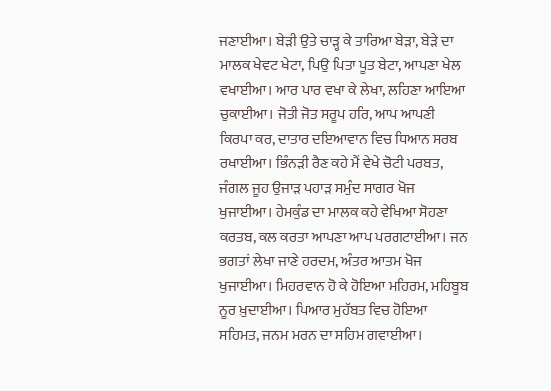ਜਣਾਈਆ। ਬੇੜੀ ਉਤੇ ਚਾੜ੍ਹ ਕੇ ਤਾਰਿਆ ਬੇੜਾ, ਬੇੜੇ ਦਾ ਮਾਲਕ ਖੇਵਟ ਖੇਟਾ, ਪਿਉ ਪਿਤਾ ਪੂਤ ਬੇਟਾ, ਆਪਣਾ ਖੇਲ ਵਖਾਈਆ। ਆਰ ਪਾਰ ਵਖਾ ਕੇ ਲੇਖਾ, ਲਹਿਣਾ ਆਇਆ ਚੁਕਾਈਆ। ਜੋਤੀ ਜੋਤ ਸਰੂਪ ਹਰਿ, ਆਪ ਆਪਣੀ ਕਿਰਪਾ ਕਰ, ਦਾਤਾਰ ਦਇਆਵਾਨ ਵਿਚ ਧਿਆਨ ਸਰਬ ਰਖਾਈਆ। ਭਿੰਨੜੀ ਰੈਣ ਕਹੇ ਮੈਂ ਵੇਖੇ ਚੋਟੀ ਪਰਬਤ, ਜੰਗਲ ਜੂਹ ਉਜਾੜ ਪਹਾੜ ਸਮੁੰਦ ਸਾਗਰ ਖੋਜ ਖੁਜਾਈਆ। ਹੇਮਕੁੰਡ ਦਾ ਮਾਲਕ ਕਹੇ ਵੇਖਿਆ ਸੋਹਣਾ ਕਰਤਬ, ਕਲ ਕਰਤਾ ਆਪਣਾ ਆਪ ਪਰਗਟਾਈਆ। ਜਨ ਭਗਤਾਂ ਲੇਖਾ ਜਾਣੇ ਹਰਦਮ, ਅੰਤਰ ਆਤਮ ਖੋਜ ਖੁਜਾਈਆ। ਮਿਹਰਵਾਨ ਹੋ ਕੇ ਹੋਇਆ ਮਹਿਰਮ, ਮਹਿਬੂਬ ਨੂਰ ਖ਼ੁਦਾਈਆ। ਪਿਆਰ ਮੁਹੱਬਤ ਵਿਚ ਹੋਇਆ ਸਹਿਮਤ, ਜਨਮ ਮਰਨ ਦਾ ਸਹਿਮ ਗਵਾਈਆ।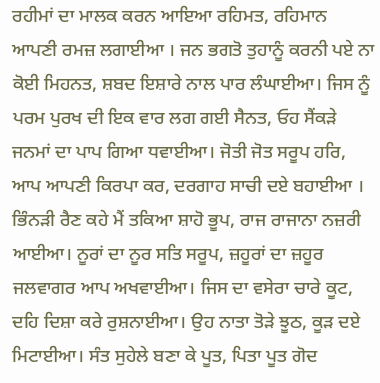ਰਹੀਮਾਂ ਦਾ ਮਾਲਕ ਕਰਨ ਆਇਆ ਰਹਿਮਤ, ਰਹਿਮਾਨ ਆਪਣੀ ਰਮਜ਼ ਲਗਾਈਆ । ਜਨ ਭਗਤੋ ਤੁਹਾਨੂੰ ਕਰਨੀ ਪਏ ਨਾ ਕੋਈ ਮਿਹਨਤ, ਸ਼ਬਦ ਇਸ਼ਾਰੇ ਨਾਲ ਪਾਰ ਲੰਘਾਈਆ। ਜਿਸ ਨੂੰ ਪਰਮ ਪੁਰਖ ਦੀ ਇਕ ਵਾਰ ਲਗ ਗਈ ਸੈਨਤ, ਓਹ ਸੈਂਕੜੇ ਜਨਮਾਂ ਦਾ ਪਾਪ ਗਿਆ ਧਵਾਈਆ। ਜੋਤੀ ਜੋਤ ਸਰੂਪ ਹਰਿ, ਆਪ ਆਪਣੀ ਕਿਰਪਾ ਕਰ, ਦਰਗਾਹ ਸਾਚੀ ਦਏ ਬਹਾਈਆ । ਭਿੰਨੜੀ ਰੈਣ ਕਹੇ ਮੈਂ ਤਕਿਆ ਸ਼ਾਹੋ ਭੂਪ, ਰਾਜ ਰਾਜਾਨਾ ਨਜ਼ਰੀ ਆਈਆ। ਨੂਰਾਂ ਦਾ ਨੂਰ ਸਤਿ ਸਰੂਪ, ਜ਼ਹੂਰਾਂ ਦਾ ਜ਼ਹੂਰ ਜਲਵਾਗਰ ਆਪ ਅਖਵਾਈਆ। ਜਿਸ ਦਾ ਵਸੇਰਾ ਚਾਰੇ ਕੂਟ, ਦਹਿ ਦਿਸ਼ਾ ਕਰੇ ਰੁਸ਼ਨਾਈਆ। ਉਹ ਨਾਤਾ ਤੋੜੇ ਝੂਠ, ਕੂੜ ਦਏ ਮਿਟਾਈਆ। ਸੰਤ ਸੁਹੇਲੇ ਬਣਾ ਕੇ ਪੂਤ, ਪਿਤਾ ਪੂਤ ਗੋਦ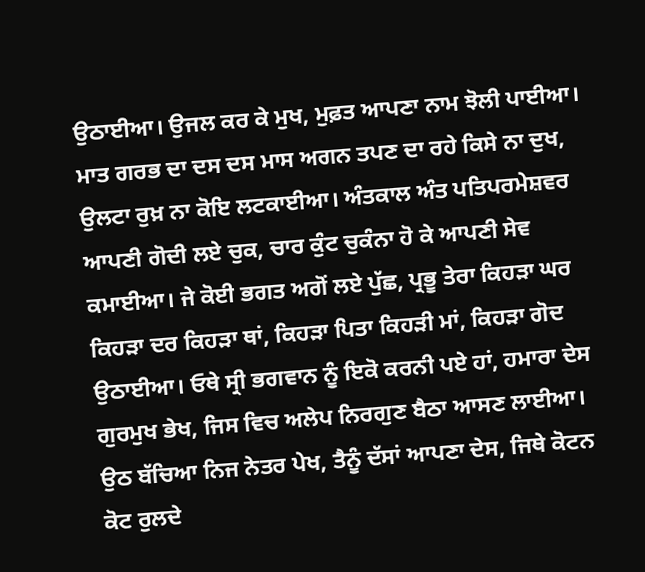ਉਠਾਈਆ। ਉਜਲ ਕਰ ਕੇ ਮੁਖ, ਮੁਫ਼ਤ ਆਪਣਾ ਨਾਮ ਝੋਲੀ ਪਾਈਆ। ਮਾਤ ਗਰਭ ਦਾ ਦਸ ਦਸ ਮਾਸ ਅਗਨ ਤਪਣ ਦਾ ਰਹੇ ਕਿਸੇ ਨਾ ਦੁਖ, ਉਲਟਾ ਰੁਖ਼ ਨਾ ਕੋਇ ਲਟਕਾਈਆ। ਅੰਤਕਾਲ ਅੰਤ ਪਤਿਪਰਮੇਸ਼ਵਰ ਆਪਣੀ ਗੋਦੀ ਲਏ ਚੁਕ, ਚਾਰ ਕੁੰਟ ਚੁਕੰਨਾ ਹੋ ਕੇ ਆਪਣੀ ਸੇਵ ਕਮਾਈਆ। ਜੇ ਕੋਈ ਭਗਤ ਅਗੋਂ ਲਏ ਪੁੱਛ, ਪ੍ਰਭੂ ਤੇਰਾ ਕਿਹੜਾ ਘਰ ਕਿਹੜਾ ਦਰ ਕਿਹੜਾ ਥਾਂ, ਕਿਹੜਾ ਪਿਤਾ ਕਿਹੜੀ ਮਾਂ, ਕਿਹੜਾ ਗੋਦ ਉਠਾਈਆ। ਓਥੇ ਸ੍ਰੀ ਭਗਵਾਨ ਨੂੰ ਇਕੋ ਕਰਨੀ ਪਏ ਹਾਂ, ਹਮਾਰਾ ਦੇਸ ਗੁਰਮੁਖ ਭੇਖ, ਜਿਸ ਵਿਚ ਅਲੇਪ ਨਿਰਗੁਣ ਬੈਠਾ ਆਸਣ ਲਾਈਆ। ਉਠ ਬੱਚਿਆ ਨਿਜ ਨੇਤਰ ਪੇਖ, ਤੈਨੂੰ ਦੱਸਾਂ ਆਪਣਾ ਦੇਸ, ਜਿਥੇ ਕੋਟਨ ਕੋਟ ਰੁਲਦੇ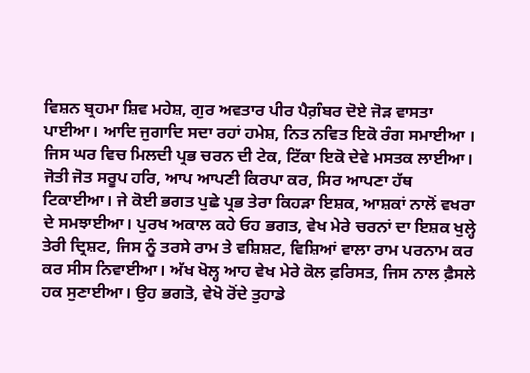ਵਿਸ਼ਨ ਬ੍ਰਹਮਾ ਸ਼ਿਵ ਮਹੇਸ਼, ਗੁਰ ਅਵਤਾਰ ਪੀਰ ਪੈਗ਼ੰਬਰ ਦੋਏ ਜੋੜ ਵਾਸਤਾ ਪਾਈਆ। ਆਦਿ ਜੁਗਾਦਿ ਸਦਾ ਰਹਾਂ ਹਮੇਸ਼, ਨਿਤ ਨਵਿਤ ਇਕੋ ਰੰਗ ਸਮਾਈਆ । ਜਿਸ ਘਰ ਵਿਚ ਮਿਲਦੀ ਪ੍ਰਭ ਚਰਨ ਦੀ ਟੇਕ, ਟਿੱਕਾ ਇਕੋ ਦੇਵੇ ਮਸਤਕ ਲਾਈਆ। ਜੋਤੀ ਜੋਤ ਸਰੂਪ ਹਰਿ, ਆਪ ਆਪਣੀ ਕਿਰਪਾ ਕਰ, ਸਿਰ ਆਪਣਾ ਹੱਥ ਟਿਕਾਈਆ। ਜੇ ਕੋਈ ਭਗਤ ਪੁਛੇ ਪ੍ਰਭ ਤੇਰਾ ਕਿਹੜਾ ਇਸ਼ਕ, ਆਸ਼ਕਾਂ ਨਾਲੋਂ ਵਖਰਾ ਦੇ ਸਮਝਾਈਆ। ਪੁਰਖ ਅਕਾਲ ਕਹੇ ਓਹ ਭਗਤ, ਵੇਖ ਮੇਰੇ ਚਰਨਾਂ ਦਾ ਇਸ਼ਕ ਖੁਲ੍ਹੇ ਤੇਰੀ ਦ੍ਰਿਸ਼ਟ, ਜਿਸ ਨੂੰ ਤਰਸੇ ਰਾਮ ਤੇ ਵਸ਼ਿਸ਼ਟ, ਵਿਸ਼ਿਆਂ ਵਾਲਾ ਰਾਮ ਪਰਨਾਮ ਕਰ ਕਰ ਸੀਸ ਨਿਵਾਈਆ। ਅੱਖ ਖੋਲ੍ਹ ਆਹ ਵੇਖ ਮੇਰੇ ਕੋਲ ਫ਼ਰਿਸਤ, ਜਿਸ ਨਾਲ ਫ਼ੈਸਲੇ ਹਕ ਸੁਣਾਈਆ। ਉਹ ਭਗਤੋ, ਵੇਖੋ ਰੋਂਦੇ ਤੁਹਾਡੇ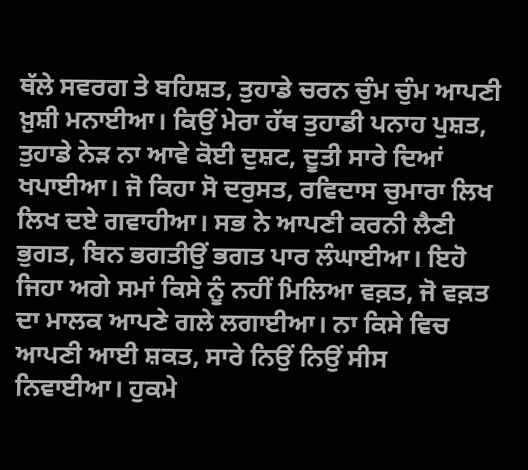ਥੱਲੇ ਸਵਰਗ ਤੇ ਬਹਿਸ਼ਤ, ਤੁਹਾਡੇ ਚਰਨ ਚੁੰਮ ਚੁੰਮ ਆਪਣੀ ਖ਼ੁਸ਼ੀ ਮਨਾਈਆ। ਕਿਉਂ ਮੇਰਾ ਹੱਥ ਤੁਹਾਡੀ ਪਨਾਹ ਪੁਸ਼ਤ, ਤੁਹਾਡੇ ਨੇੜ ਨਾ ਆਵੇ ਕੋਈ ਦੁਸ਼ਟ, ਦੂਤੀ ਸਾਰੇ ਦਿਆਂ ਖਪਾਈਆ। ਜੋ ਕਿਹਾ ਸੋ ਦਰੁਸਤ, ਰਵਿਦਾਸ ਚੁਮਾਰਾ ਲਿਖ ਲਿਖ ਦਏ ਗਵਾਹੀਆ। ਸਭ ਨੇ ਆਪਣੀ ਕਰਨੀ ਲੈਣੀ ਭੁਗਤ, ਬਿਨ ਭਗਤੀਉਂ ਭਗਤ ਪਾਰ ਲੰਘਾਈਆ। ਇਹੋ ਜਿਹਾ ਅਗੇ ਸਮਾਂ ਕਿਸੇ ਨੂੰ ਨਹੀਂ ਮਿਲਿਆ ਵਕ਼ਤ, ਜੋ ਵਕ਼ਤ ਦਾ ਮਾਲਕ ਆਪਣੇ ਗਲੇ ਲਗਾਈਆ। ਨਾ ਕਿਸੇ ਵਿਚ ਆਪਣੀ ਆਈ ਸ਼ਕਤ, ਸਾਰੇ ਨਿਉਂ ਨਿਉਂ ਸੀਸ ਨਿਵਾਈਆ। ਹੁਕਮੇ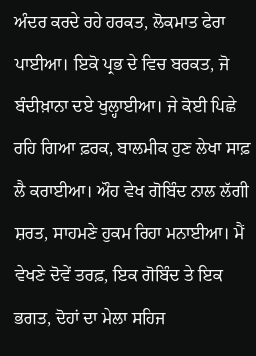ਅੰਦਰ ਕਰਦੇ ਰਹੇ ਹਰਕਤ, ਲੋਕਮਾਤ ਫੇਰਾ ਪਾਈਆ। ਇਕੋ ਪ੍ਰਭ ਦੇ ਵਿਚ ਬਰਕਤ, ਜੋ ਬੰਦੀਖ਼ਾਨਾ ਦਏ ਖੁਲ੍ਹਾਈਆ। ਜੇ ਕੋਈ ਪਿਛੇ ਰਹਿ ਗਿਆ ਫ਼ਰਕ, ਬਾਲਮੀਕ ਹੁਣ ਲੇਖਾ ਸਾਫ਼ ਲੈ ਕਰਾਈਆ। ਔਹ ਵੇਖ ਗੋਬਿੰਦ ਨਾਲ ਲੱਗੀ ਸ਼ਰਤ, ਸਾਹਮਣੇ ਹੁਕਮ ਰਿਹਾ ਮਨਾਈਆ। ਮੈਂ ਵੇਖਣੇ ਦੋਵੇਂ ਤਰਫ਼, ਇਕ ਗੋਬਿੰਦ ਤੇ ਇਕ ਭਗਤ, ਦੋਹਾਂ ਦਾ ਮੇਲਾ ਸਹਿਜ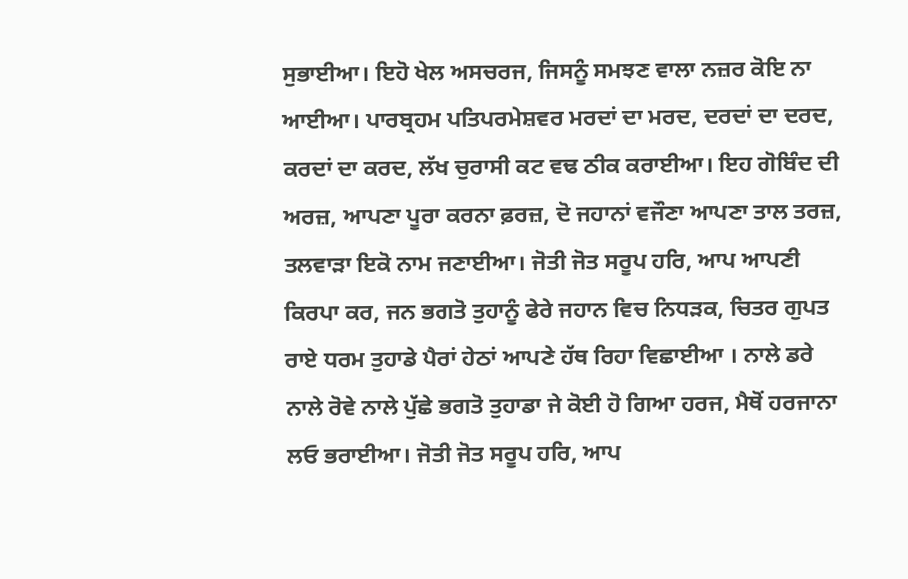ਸੁਭਾਈਆ। ਇਹੋ ਖੇਲ ਅਸਚਰਜ, ਜਿਸਨੂੰ ਸਮਝਣ ਵਾਲਾ ਨਜ਼ਰ ਕੋਇ ਨਾ ਆਈਆ। ਪਾਰਬ੍ਰਹਮ ਪਤਿਪਰਮੇਸ਼ਵਰ ਮਰਦਾਂ ਦਾ ਮਰਦ, ਦਰਦਾਂ ਦਾ ਦਰਦ, ਕਰਦਾਂ ਦਾ ਕਰਦ, ਲੱਖ ਚੁਰਾਸੀ ਕਟ ਵਢ ਠੀਕ ਕਰਾਈਆ। ਇਹ ਗੋਬਿੰਦ ਦੀ ਅਰਜ਼, ਆਪਣਾ ਪੂਰਾ ਕਰਨਾ ਫ਼ਰਜ਼, ਦੋ ਜਹਾਨਾਂ ਵਜੌਣਾ ਆਪਣਾ ਤਾਲ ਤਰਜ਼, ਤਲਵਾੜਾ ਇਕੋ ਨਾਮ ਜਣਾਈਆ। ਜੋਤੀ ਜੋਤ ਸਰੂਪ ਹਰਿ, ਆਪ ਆਪਣੀ ਕਿਰਪਾ ਕਰ, ਜਨ ਭਗਤੋ ਤੁਹਾਨੂੰ ਫੇਰੇ ਜਹਾਨ ਵਿਚ ਨਿਧੜਕ, ਚਿਤਰ ਗੁਪਤ ਰਾਏ ਧਰਮ ਤੁਹਾਡੇ ਪੈਰਾਂ ਹੇਠਾਂ ਆਪਣੇ ਹੱਥ ਰਿਹਾ ਵਿਛਾਈਆ । ਨਾਲੇ ਡਰੇ ਨਾਲੇ ਰੋਵੇ ਨਾਲੇ ਪੁੱਛੇ ਭਗਤੋ ਤੁਹਾਡਾ ਜੇ ਕੋਈ ਹੋ ਗਿਆ ਹਰਜ, ਮੈਥੋਂ ਹਰਜਾਨਾ ਲਓ ਭਰਾਈਆ। ਜੋਤੀ ਜੋਤ ਸਰੂਪ ਹਰਿ, ਆਪ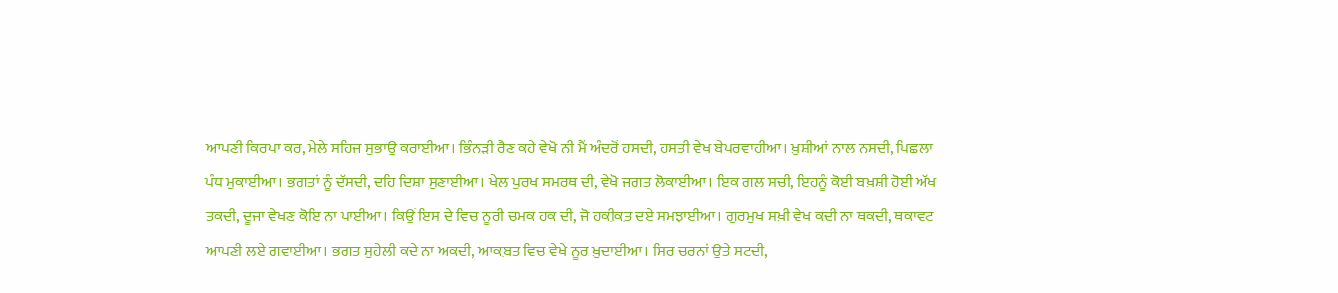ਆਪਣੀ ਕਿਰਪਾ ਕਰ, ਮੇਲੇ ਸਹਿਜ ਸੁਭਾਉ ਕਰਾਈਆ। ਭਿੰਨੜੀ ਰੈਣ ਕਹੇ ਵੇਖੋ ਨੀ ਮੈਂ ਅੰਦਰੋਂ ਹਸਦੀ, ਹਸਤੀ ਵੇਖ ਬੇਪਰਵਾਹੀਆ। ਖ਼ੁਸ਼ੀਆਂ ਨਾਲ ਨਸਦੀ, ਪਿਛਲਾ ਪੰਧ ਮੁਕਾਈਆ। ਭਗਤਾਂ ਨੂੰ ਦੱਸਦੀ, ਦਹਿ ਦਿਸ਼ਾ ਸੁਣਾਈਆ। ਖੇਲ ਪੁਰਖ ਸਮਰਥ ਦੀ, ਵੇਖੋ ਜਗਤ ਲੋਕਾਈਆ। ਇਕ ਗਲ ਸਚੀ, ਇਹਨੂੰ ਕੋਈ ਬਖ਼ਸ਼ੀ ਹੋਈ ਅੱਖ ਤਕਦੀ, ਦੂਜਾ ਵੇਖਣ ਕੋਇ ਨਾ ਪਾਈਆ। ਕਿਉਂ ਇਸ ਦੇ ਵਿਚ ਨੂਰੀ ਚਮਕ ਹਕ ਦੀ, ਜੋ ਹਕ਼ੀਕ਼ਤ ਦਏ ਸਮਝਾਈਆ। ਗੁਰਮੁਖ ਸਖ਼ੀ ਵੇਖ ਕਦੀ ਨਾ ਥਕਦੀ, ਥਕਾਵਟ ਆਪਣੀ ਲਏ ਗਵਾਈਆ। ਭਗਤ ਸੁਹੇਲੀ ਕਦੇ ਨਾ ਅਕਦੀ, ਆਕ਼ਬਤ ਵਿਚ ਵੇਖੇ ਨੂਰ ਖ਼ੁਦਾਈਆ। ਸਿਰ ਚਰਨਾਂ ਉਤੇ ਸਟਦੀ,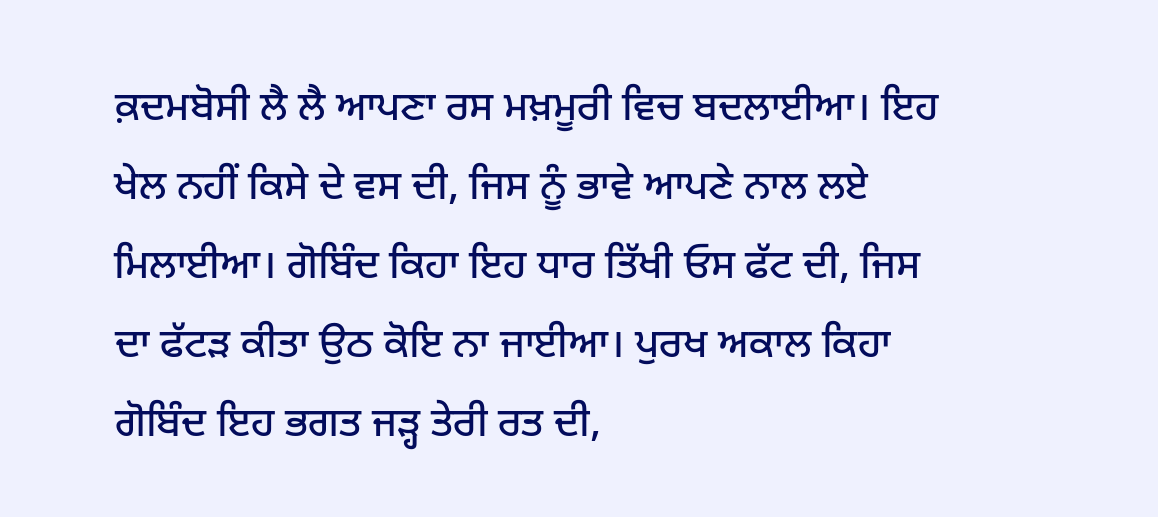ਕ਼ਦਮਬੋਸੀ ਲੈ ਲੈ ਆਪਣਾ ਰਸ ਮਖ਼ਮੂਰੀ ਵਿਚ ਬਦਲਾਈਆ। ਇਹ ਖੇਲ ਨਹੀਂ ਕਿਸੇ ਦੇ ਵਸ ਦੀ, ਜਿਸ ਨੂੰ ਭਾਵੇ ਆਪਣੇ ਨਾਲ ਲਏ ਮਿਲਾਈਆ। ਗੋਬਿੰਦ ਕਿਹਾ ਇਹ ਧਾਰ ਤਿੱਖੀ ਓਸ ਫੱਟ ਦੀ, ਜਿਸ ਦਾ ਫੱਟੜ ਕੀਤਾ ਉਠ ਕੋਇ ਨਾ ਜਾਈਆ। ਪੁਰਖ ਅਕਾਲ ਕਿਹਾ ਗੋਬਿੰਦ ਇਹ ਭਗਤ ਜੜ੍ਹ ਤੇਰੀ ਰਤ ਦੀ,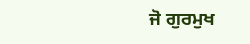ਜੋ ਗੁਰਮੁਖ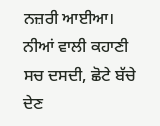ਨਜ਼ਰੀ ਆਈਆ। ਨੀਆਂ ਵਾਲੀ ਕਹਾਣੀ ਸਚ ਦਸਦੀ, ਛੋਟੇ ਬੱਚੇ ਦੇਣ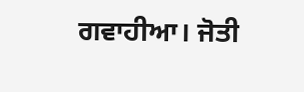ਗਵਾਹੀਆ। ਜੋਤੀ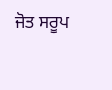ਜੋਤ ਸਰੂਪ